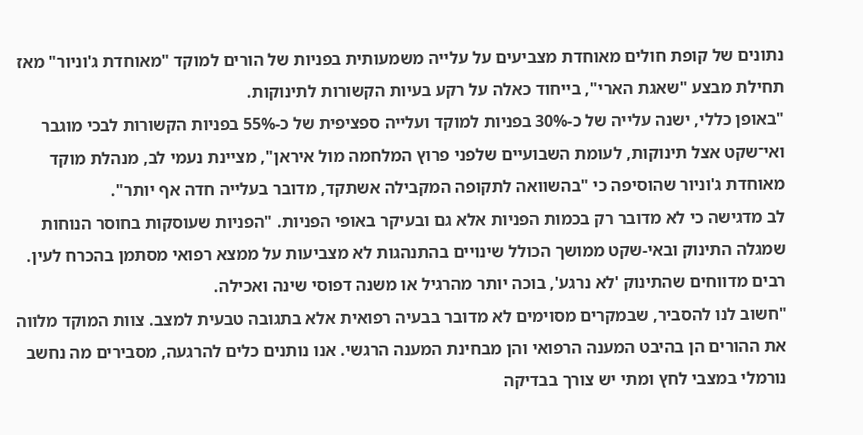נתונים של קופת חולים מאוחדת מצביעים על עלייה משמעותית בפניות של הורים למוקד "מאוחדת ג'וניור" מאז תחילת מבצע "שאגת הארי", בייחוד כאלה על רקע בעיות הקשורות לתינוקות.
"באופן כללי, ישנה עלייה של כ-30% בפניות למוקד ועלייה ספציפית של כ-55% בפניות הקשורות לבכי מוגבר ואי־שקט אצל תינוקות, לעומת השבועיים שלפני פרוץ המלחמה מול איראן", מציינת נעמי לב, מנהלת מוקד מאוחדת ג'וניור שהוסיפה כי "בהשוואה לתקופה המקבילה אשתקד, מדובר בעלייה חדה אף יותר".
לב מדגישה כי לא מדובר רק בכמות הפניות אלא גם ובעיקר באופי הפניות. "הפניות שעוסקות בחוסר הנוחות שמגלה התינוק ובאי-שקט ממושך הכולל שינויים בהתנהגות לא מצביעות על ממצא רפואי מסתמן בהכרח לעין. רבים מדווחים שהתינוק 'לא נרגע', בוכה יותר מהרגיל או משנה דפוסי שינה ואכילה.
"חשוב לנו להסביר, שבמקרים מסוימים לא מדובר בבעיה רפואית אלא בתגובה טבעית למצב. צוות המוקד מלווה את ההורים הן בהיבט המענה הרפואי והן מבחינת המענה הרגשי. אנו נותנים כלים להרגעה, מסבירים מה נחשב נורמלי במצבי לחץ ומתי יש צורך בבדיקה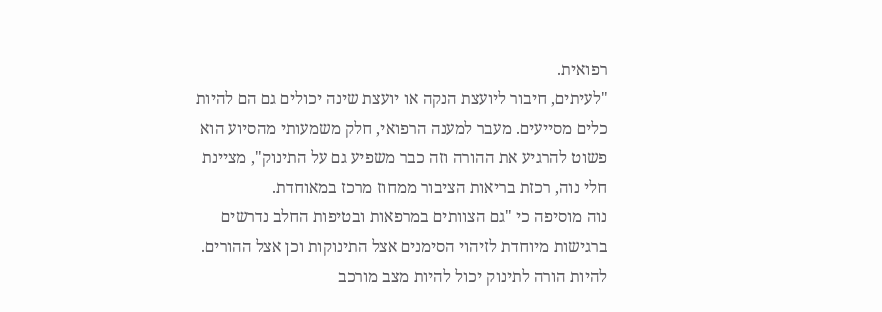רפואית.
"לעיתים, חיבור ליועצת הנקה או יועצת שינה יכולים גם הם להיות כלים מסייעים. מעבר למענה הרפואי, חלק משמעותי מהסיוע הוא פשוט להרגיע את ההורה וזה כבר משפיע גם על התינוק", מציינת חלי נוה, רכזת בריאות הציבור ממחוז מרכז במאוחדת.
נוה מוסיפה כי "גם הצוותים במרפאות ובטיפות החלב נדרשים ברגישות מיוחדת לזיהוי הסימנים אצל התינוקות וכן אצל ההורים. להיות הורה לתינוק יכול להיות מצב מורכב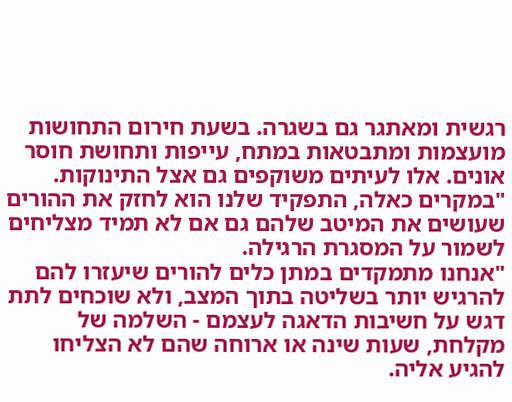רגשית ומאתגר גם בשגרה. בשעת חירום התחושות מועצמות ומתבטאות במתח, עייפות ותחושת חוסר אונים. אלו לעיתים משוקפים גם אצל התינוקות.
"במקרים כאלה, התפקיד שלנו הוא לחזק את ההורים שעושים את המיטב שלהם גם אם לא תמיד מצליחים לשמור על המסגרת הרגילה.
"אנחנו מתמקדים במתן כלים להורים שיעזרו להם להרגיש יותר בשליטה בתוך המצב, ולא שוכחים לתת דגש על חשיבות הדאגה לעצמם - השלמה של מקלחת, שעות שינה או ארוחה שהם לא הצליחו להגיע אליה.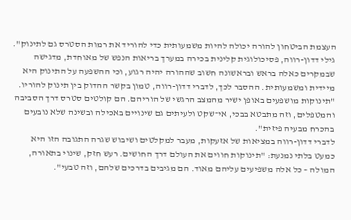העצמת הביטחון להורה יכולה להיות משמעותית כדי להוריד את רמות הסטרס גם לתינוק".
גילי דדון-רווה, פסיכולוגית קלינית בכירה במערך בריאות הנפש של מאוחדת, מדגישה שבמקרים כאלה בראש ובראשונה חשוב שההורה יהיה רגוע, וכי ההשפעה על התינוק היא מיידית ומשמעותית. ההסבר לכך, לדברי דדון-רווה, טמון בקשר ההדוק בין תינוק להוריו.
"תינוקות מושפעים באופן ישיר מהמצב הרגשי של הוריהם. הם קולטים סטרס דרך הסביבה והמטפלים, וזה מתבטא בבכי, אי־שקט ולעיתים גם שינויים באכילה ובשינה שלא נובעים בהכרח מבעיה פיזית".
לדברי דדון-רווה במציאות של אזעקות, מעבר למקלטים ושיבוש שגרה התגובה הזו היא כמעט בלתי נמנעת: "תינוקות חווים את העולם דרך החושים. רעש חזק, שינוי בתאורה, המולה – כל אלה משפיעים עליהם מאוד. הם מגיבים בדרכים שלהם, וזה טבעי".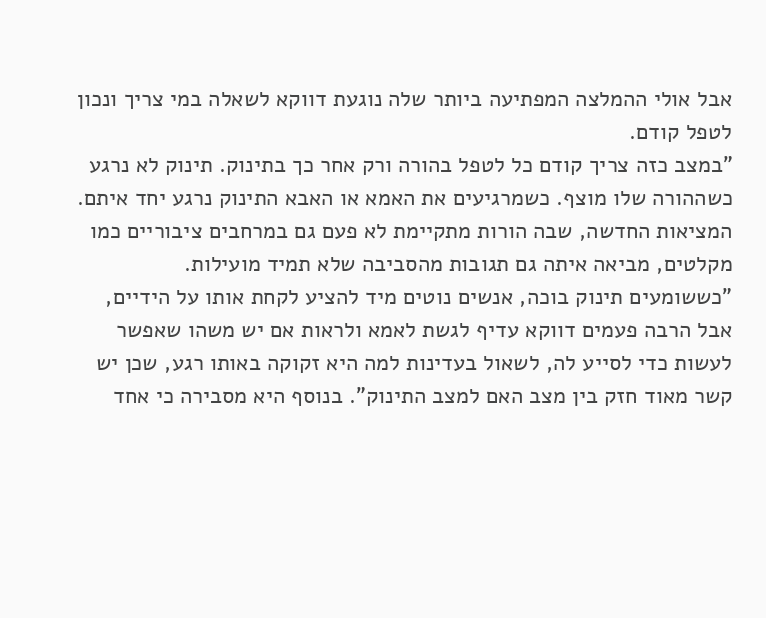אבל אולי ההמלצה המפתיעה ביותר שלה נוגעת דווקא לשאלה במי צריך ונכון לטפל קודם.
"במצב כזה צריך קודם כל לטפל בהורה ורק אחר כך בתינוק. תינוק לא נרגע כשההורה שלו מוצף. כשמרגיעים את האמא או האבא התינוק נרגע יחד איתם. המציאות החדשה, שבה הורות מתקיימת לא פעם גם במרחבים ציבוריים כמו מקלטים, מביאה איתה גם תגובות מהסביבה שלא תמיד מועילות.
"כששומעים תינוק בוכה, אנשים נוטים מיד להציע לקחת אותו על הידיים, אבל הרבה פעמים דווקא עדיף לגשת לאמא ולראות אם יש משהו שאפשר לעשות כדי לסייע לה, לשאול בעדינות למה היא זקוקה באותו רגע, שכן יש קשר מאוד חזק בין מצב האם למצב התינוק". בנוסף היא מסבירה כי אחד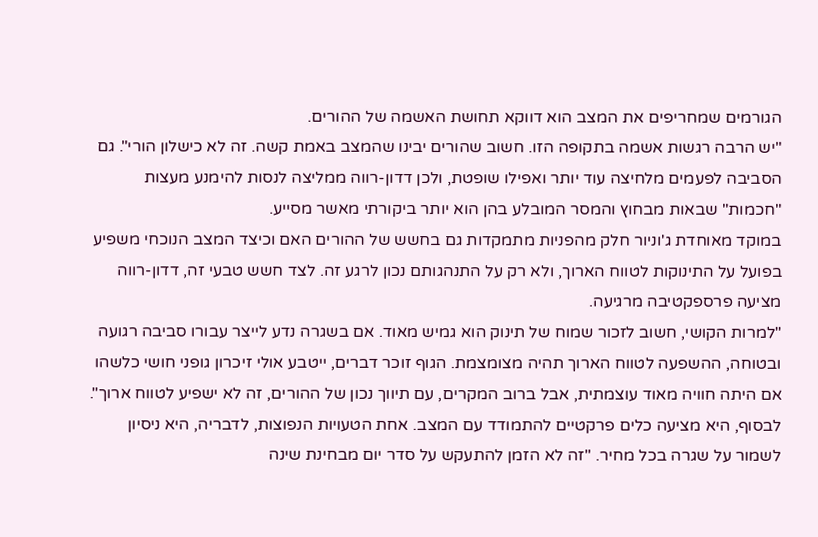הגורמים שמחריפים את המצב הוא דווקא תחושת האשמה של ההורים.
"יש הרבה רגשות אשמה בתקופה הזו. חשוב שהורים יבינו שהמצב באמת קשה. זה לא כישלון הורי". גם הסביבה לפעמים מלחיצה עוד יותר ואפילו שופטת, ולכן דדון-רווה ממליצה לנסות להימנע מעצות "חכמות" שבאות מבחוץ והמסר המובלע בהן הוא יותר ביקורתי מאשר מסייע.
במוקד מאוחדת ג'וניור חלק מהפניות מתמקדות גם בחשש של ההורים האם וכיצד המצב הנוכחי משפיע בפועל על התינוקות לטווח הארוך, ולא רק על התנהגותם נכון לרגע זה. לצד חשש טבעי זה, דדון-רווה מציעה פרספקטיבה מרגיעה.
"למרות הקושי, חשוב לזכור שמוח של תינוק הוא גמיש מאוד. אם בשגרה נדע לייצר עבורו סביבה רגועה ובטוחה, ההשפעה לטווח הארוך תהיה מצומצמת. הגוף זוכר דברים, ייטבע אולי זיכרון גופני חושי כלשהו אם היתה חוויה מאוד עוצמתית, אבל ברוב המקרים, עם תיווך נכון של ההורים, זה לא ישפיע לטווח ארוך".
לבסוף, היא מציעה כלים פרקטיים להתמודד עם המצב. אחת הטעויות הנפוצות, לדבריה, היא ניסיון לשמור על שגרה בכל מחיר. "זה לא הזמן להתעקש על סדר יום מבחינת שינה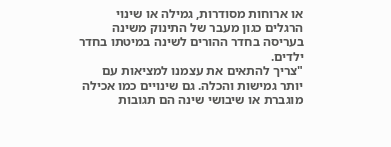או ארוחות מסודרות, גמילה או שינוי הרגלים כגון מעבר של התינוק משינה בעריסה בחדר ההורים לשינה במיטתו בחדר ילדים.
"צריך להתאים את עצמנו למציאות עם יותר גמישות והכלה. גם שינויים כמו אכילה מוגברת או שיבושי שינה הם תגובות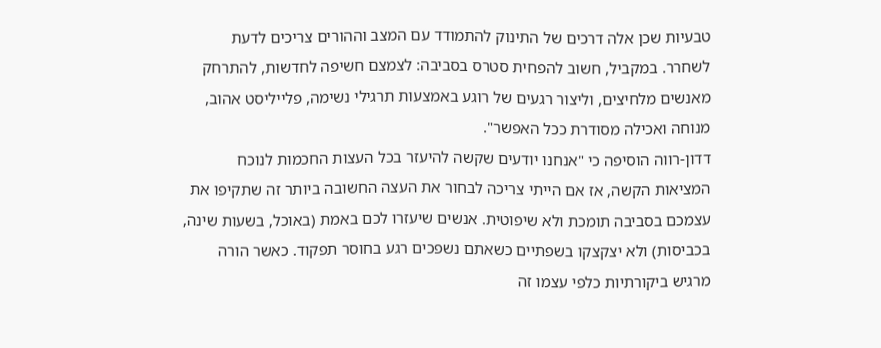טבעיות שכן אלה דרכים של התינוק להתמודד עם המצב וההורים צריכים לדעת לשחרר. במקביל, חשוב להפחית סטרס בסביבה: לצמצם חשיפה לחדשות, להתרחק מאנשים מלחיצים, וליצור רגעים של רוגע באמצעות תרגילי נשימה, פלייליסט אהוב, מנוחה ואכילה מסודרת ככל האפשר".
דדון-רווה הוסיפה כי "אנחנו יודעים שקשה להיעזר בכל העצות החכמות לנוכח המציאות הקשה, אז אם הייתי צריכה לבחור את העצה החשובה ביותר זה שתקיפו את עצמכם בסביבה תומכת ולא שיפוטית. אנשים שיעזרו לכם באמת (באוכל, בשעות שינה, בכביסות) ולא יצקצקו בשפתיים כשאתם נשפכים רגע בחוסר תפקוד. כאשר הורה מרגיש ביקורתיות כלפי עצמו זה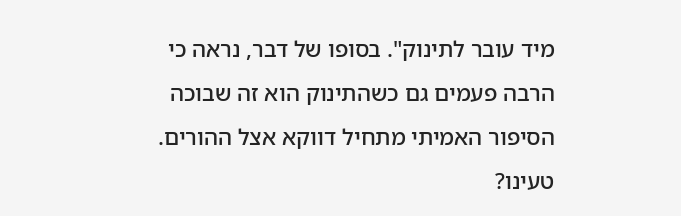מיד עובר לתינוק". בסופו של דבר, נראה כי הרבה פעמים גם כשהתינוק הוא זה שבוכה הסיפור האמיתי מתחיל דווקא אצל ההורים.
טעינו?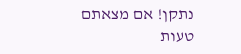נתקן! אם מצאתם טעות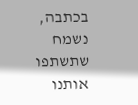בכתבה, נשמח שתשתפו אותנו